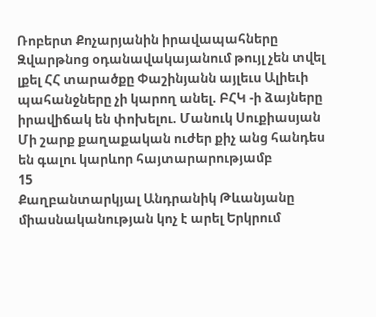Ռոբերտ Քոչարյանին իրավապահները Զվարթնոց օդանավակայանում թույլ չեն տվել լքել ՀՀ տարածքը Փաշինյանն այլեւս Ալիեւի պահանջները չի կարող անել. ԲՀԿ -ի ձայները իրավիճակ են փոխելու. Մանուկ Սուքիասյան Մի շարք քաղաքական ուժեր քիչ անց հանդես են գալու կարևոր հայտարարությամբ
15
Քաղբանտարկյալ Անդրանիկ Թևանյանը միասնականության կոչ է արել Երկրում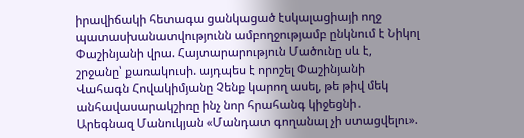իրավիճակի հետագա ցանկացած էսկալացիայի ողջ պատասխանատվությունն ամբողջությամբ ընկնում է Նիկոլ Փաշինյանի վրա. Հայտարարություն Մածունը սև է, շրջանը՝ քառակուսի. այդպես է որոշել Փաշինյանի Վահագն Հովակիմյանը Չենք կարող ասել, թե թիվ մեկ անհավասարակշիռը ինչ նոր հրահանգ կիջեցնի․ Արեգնազ Մանուկյան «Մանդատ գողանալ չի ստացվելու».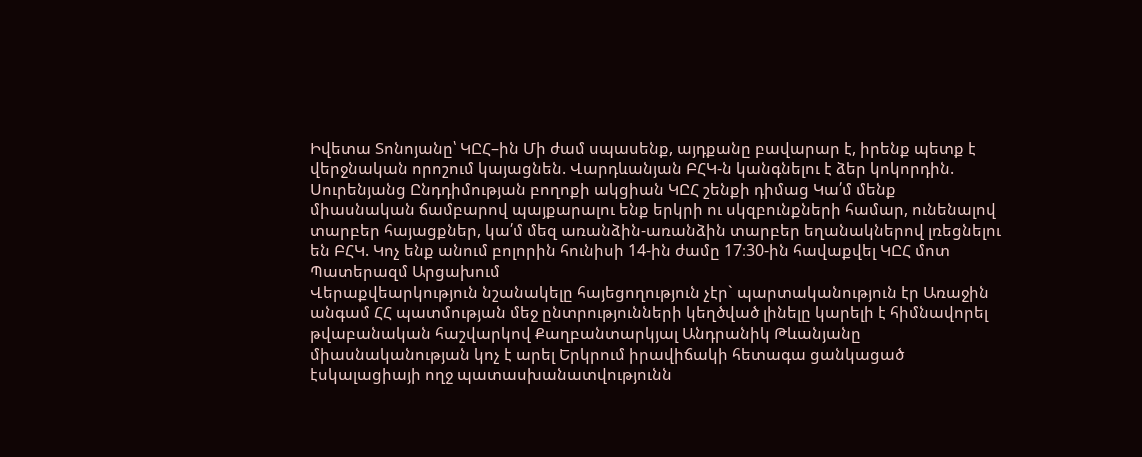Իվետա Տոնոյանը՝ ԿԸՀ–ին Մի ժամ սպասենք, այդքանը բավարար է, իրենք պետք է վերջնական որոշում կայացնեն. Վարդևանյան ԲՀԿ-ն կանգնելու է ձեր կոկորդին. Սուրենյանց Ընդդիմության բողոքի ակցիան ԿԸՀ շենքի դիմաց Կա՛մ մենք միասնական ճամբարով պայքարալու ենք երկրի ու սկզբունքների համար, ունենալով տարբեր հայացքներ, կա՛մ մեզ առանձին-առանձին տարբեր եղանակներով լռեցնելու են ԲՀԿ. Կոչ ենք անում բոլորին հունիսի 14-ին ժամը 17։30-ին հավաքվել ԿԸՀ մոտ Պատերազմ Արցախում
Վերաքվեարկություն նշանակելը հայեցողություն չէր` պարտականություն էր Առաջին անգամ ՀՀ պատմության մեջ ընտրությունների կեղծված լինելը կարելի է հիմնավորել թվաբանական հաշվարկով Քաղբանտարկյալ Անդրանիկ Թևանյանը միասնականության կոչ է արել Երկրում իրավիճակի հետագա ցանկացած էսկալացիայի ողջ պատասխանատվությունն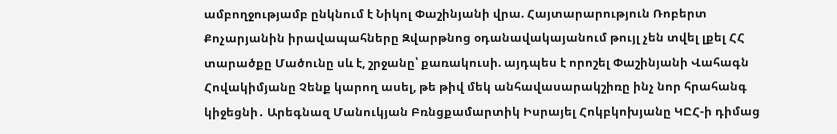ամբողջությամբ ընկնում է Նիկոլ Փաշինյանի վրա. Հայտարարություն Ռոբերտ Քոչարյանին իրավապահները Զվարթնոց օդանավակայանում թույլ չեն տվել լքել ՀՀ տարածքը Մածունը սև է, շրջանը՝ քառակուսի. այդպես է որոշել Փաշինյանի Վահագն Հովակիմյանը Չենք կարող ասել, թե թիվ մեկ անհավասարակշիռը ինչ նոր հրահանգ կիջեցնի․ Արեգնազ Մանուկյան Բռնցքամարտիկ Իսրայել Հոկբկոխյանը ԿԸՀ-ի դիմաց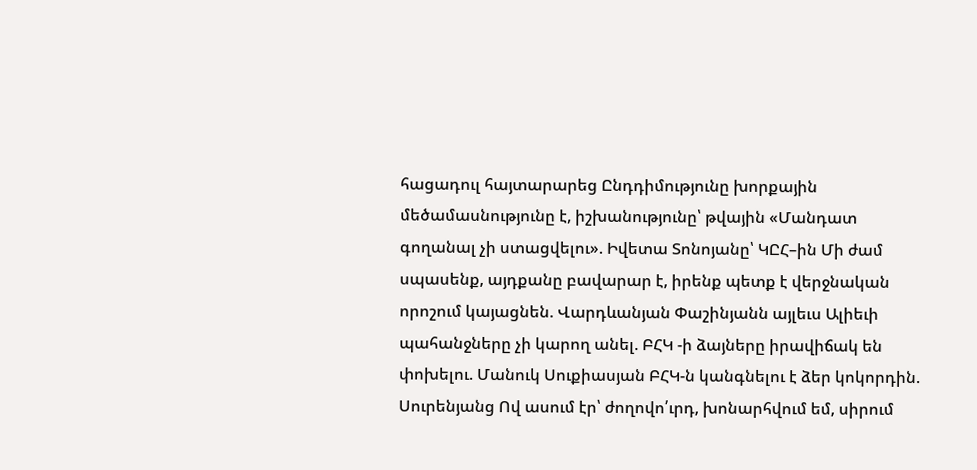հացադուլ հայտարարեց Ընդդիմությունը խորքային մեծամասնությունը է, իշխանությունը՝ թվային «Մանդատ գողանալ չի ստացվելու». Իվետա Տոնոյանը՝ ԿԸՀ–ին Մի ժամ սպասենք, այդքանը բավարար է, իրենք պետք է վերջնական որոշում կայացնեն. Վարդևանյան Փաշինյանն այլեւս Ալիեւի պահանջները չի կարող անել. ԲՀԿ -ի ձայները իրավիճակ են փոխելու. Մանուկ Սուքիասյան ԲՀԿ-ն կանգնելու է ձեր կոկորդին. Սուրենյանց Ով ասում էր՝ ժողովո՛ւրդ, խոնարհվում եմ, սիրում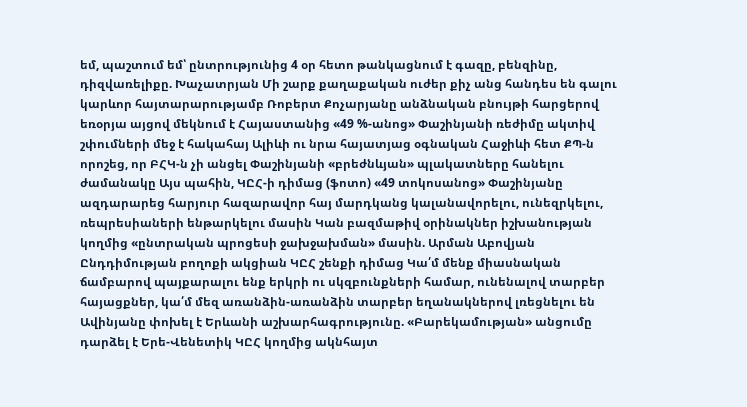եմ, պաշտում եմ՝ ընտրությունից 4 օր հետո թանկացնում է գազը, բենզինը, դիզվառելիքը. Խաչատրյան Մի շարք քաղաքական ուժեր քիչ անց հանդես են գալու կարևոր հայտարարությամբ Ռոբերտ Քոչարյանը անձնական բնույթի հարցերով եռօրյա այցով մեկնում է Հայաստանից «49 %-անոց» Փաշինյանի ռեժիմը ակտիվ շփումների մեջ է հակահայ Ալիևի ու նրա հայատյաց օգնական Հաջիևի հետ ՔՊ-ն որոշեց, որ ԲՀԿ-ն չի անցել Փաշինյանի «բրեժնևյան» պլակատները հանելու ժամանակը Այս պահին, ԿԸՀ-ի դիմաց (ֆոտո) «49 տոկոսանոց» Փաշինյանը ազդարարեց հարյուր հազարավոր հայ մարդկանց կալանավորելու, ունեզրկելու, ռեպրեսիաների ենթարկելու մասին Կան բազմաթիվ օրինակներ իշխանության կողմից «ընտրական պրոցեսի ջախջախման» մասին. Արման Աբովյան Ընդդիմության բողոքի ակցիան ԿԸՀ շենքի դիմաց Կա՛մ մենք միասնական ճամբարով պայքարալու ենք երկրի ու սկզբունքների համար, ունենալով տարբեր հայացքներ, կա՛մ մեզ առանձին-առանձին տարբեր եղանակներով լռեցնելու են Ավինյանը փոխել է Երևանի աշխարհագրությունը. «Բարեկամության» անցումը դարձել է Երե-Վենետիկ ԿԸՀ կողմից ակնհայտ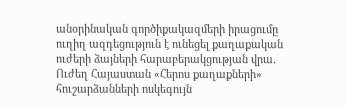անօրինական գործիքակազմերի իրացումը ուղիղ ազդեցություն է ունեցել քաղաքական ուժերի ձայների հարաբերակցության վրա. Ուժեղ Հայաստան «Հերոս քաղաքների» հուշարձանների ոսկեգույն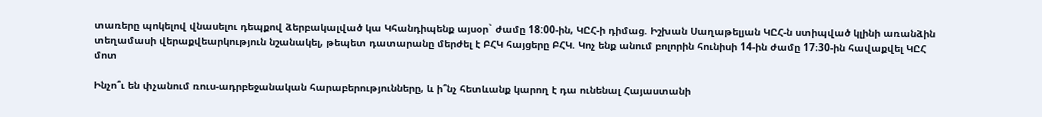տառերը պոկելով վնասելու դեպքով ձերբակալված կա Կհանդիպենք այսօր` ժամը 18:00-ին, ԿԸՀ-ի դիմաց. Իշխան Սաղաթելյան ԿԸՀ-ն ստիպված կլինի առանձին տեղամասի վերաքվեարկություն նշանակել, թեպետ դատարանը մերժել է ԲՀԿ հայցերը ԲՀԿ. Կոչ ենք անում բոլորին հունիսի 14-ին ժամը 17։30-ին հավաքվել ԿԸՀ մոտ

Ինչո՞ւ են փչանում ռուս-ադրբեջանական հարաբերությունները, և ի՞նչ հետևանք կարող է դա ունենալ Հայաստանի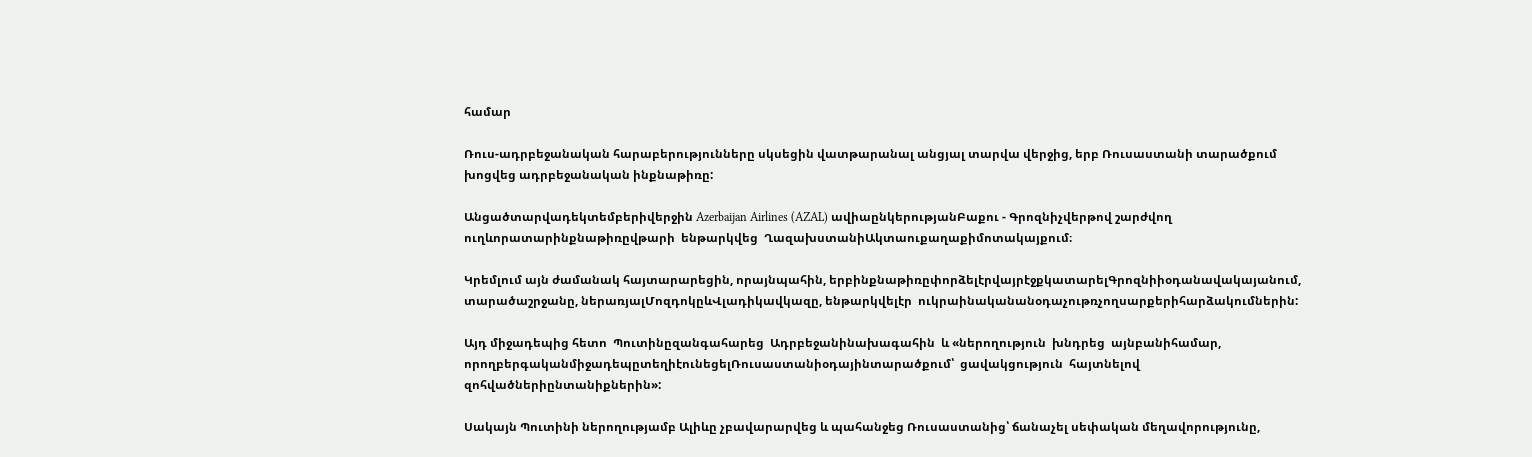համար

Ռուս-ադրբեջանական հարաբերությունները սկսեցին վատթարանալ անցյալ տարվա վերջից, երբ Ռուսաստանի տարածքում խոցվեց ադրբեջանական ինքնաթիռը:

Անցածտարվադեկտեմբերիվերջին Azerbaijan Airlines (AZAL) ավիաընկերությանԲաքու - Գրոզնիչվերթով շարժվող ուղևորատարինքնաթիռըվթարի  ենթարկվեց  ՂազախստանիԱկտաուքաղաքիմոտակայքում։

Կրեմլում այն ժամանակ հայտարարեցին, որայնպահին, երբինքնաթիռըփորձելէրվայրէջքկատարելԳրոզնիիօդանավակայանում, տարածաշրջանը, ներառյալՄոզդոկըևՎլադիկավկազը, ենթարկվելէր  ուկրաինականանօդաչութռչողսարքերիհարձակումներին:

Այդ միջադեպից հետո  Պուտինըզանգահարեց  Ադրբեջանինախագահին  և «ներողություն  խնդրեց  այնբանիհամար, որողբերգականմիջադեպըտեղիէունեցելՌուսաստանիօդայինտարածքում՝  ցավակցություն  հայտնելով  զոհվածներիընտանիքներին»:

Սակայն Պուտինի ներողությամբ Ալիևը չբավարարվեց և պահանջեց Ռուսաստանից՝ ճանաչել սեփական մեղավորությունը,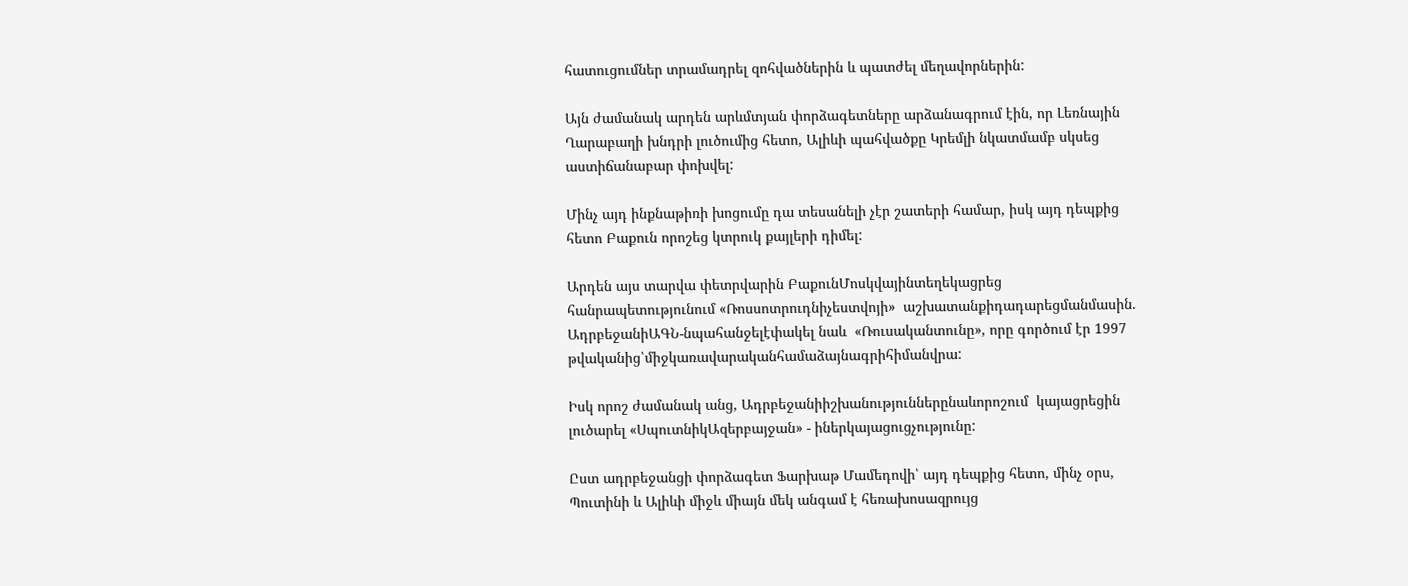հատուցումներ տրամադրել զոհվածներին և պատժել մեղավորներին:

Այն ժամանակ արդեն արևմտյան փորձագետները արձանագրում էին, որ Լեռնային Ղարաբաղի խնդրի լուծումից հետո, Ալիևի պահվածքը Կրեմլի նկատմամբ սկսեց աստիճանաբար փոխվել:

Մինչ այդ ինքնաթիռի խոցումը դա տեսանելի չէր շատերի համար, իսկ այդ դեպքից հետո Բաքուն որոշեց կտրուկ քայլերի դիմել:

Արդեն այս տարվա փետրվարին ԲաքունՄոսկվայինտեղեկացրեց  հանրապետությունում «Ռոսսոտրուդնիչեստվոյի»  աշխատանքիդադարեցմանմասին. ԱդրբեջանիԱԳՆ-նպահանջելէփակել նաև  «Ռուսականտունը», որը գործում էր 1997 թվականից՝միջկառավարականհամաձայնագրիհիմանվրա:

Իսկ որոշ ժամանակ անց, Ադրբեջանիիշխանություններընաևորոշում  կայացրեցին լուծարել «ՍպուտնիկԱզերբայջան» - իներկայացուցչությունը:

Ըստ ադրբեջանցի փորձագետ Ֆարխաթ Մամեդովի՝ այդ դեպքից հետո, մինչ օրս, Պուտինի և Ալիևի միջև միայն մեկ անգամ է հեռախոսազրույց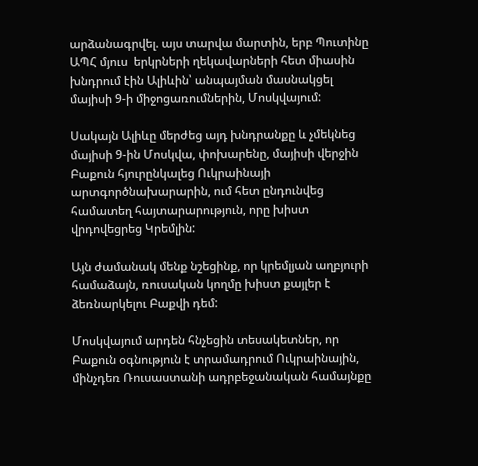արձանագրվել. այս տարվա մարտին, երբ Պուտինը ԱՊՀ մյուս  երկրների ղեկավարների հետ միասին խնդրում էին Ալիևին՝ անպայման մասնակցել  մայիսի 9-ի միջոցառումներին, Մոսկվայում:

Սակայն Ալիևը մերժեց այդ խնդրանքը և չմեկնեց մայիսի 9-ին Մոսկվա, փոխարենը, մայիսի վերջին Բաքուն հյուրընկալեց Ուկրաինայի արտգործնախարարին, ում հետ ընդունվեց համատեղ հայտարարություն, որը խիստ վրդովեցրեց Կրեմլին:

Այն ժամանակ մենք նշեցինք, որ կրեմլյան աղբյուրի համաձայն, ռուսական կողմը խիստ քայլեր է ձեռնարկելու Բաքվի դեմ:

Մոսկվայում արդեն հնչեցին տեսակետներ, որ Բաքուն օգնություն է տրամադրում Ուկրաինային, մինչդեռ Ռուսաստանի ադրբեջանական համայնքը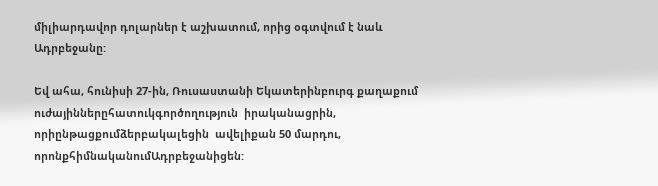միլիարդավոր դոլարներ է աշխատում, որից օգտվում է նաև Ադրբեջանը:

Եվ ահա, հունիսի 27-ին, Ռուսաստանի Եկատերինբուրգ քաղաքում ուժայիններըհատուկգործողություն  իրականացրին, որիընթացքումձերբակալեցին  ավելիքան 50 մարդու, որոնքհիմնականումԱդրբեջանիցեն: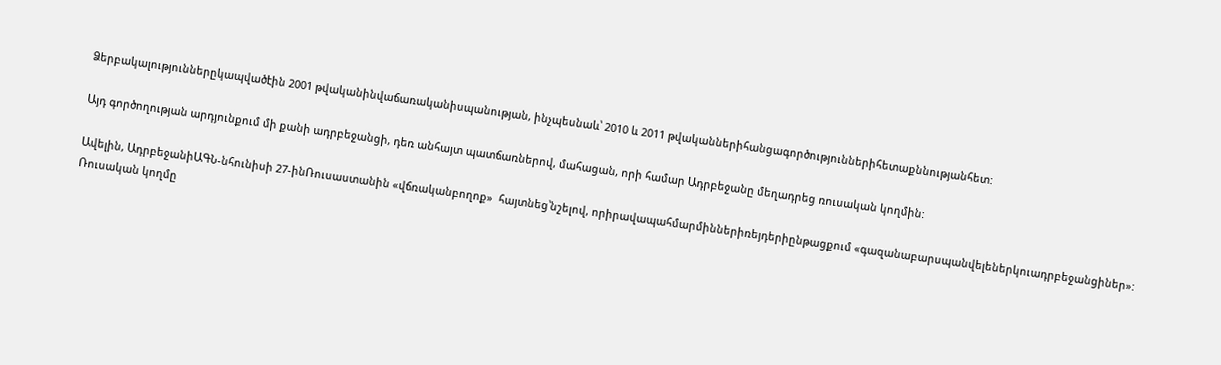Ձերբակալություններըկապվածէին 2001 թվականինվաճառականիսպանության, ինչպեսնաև՝ 2010 և 2011 թվականներիհանցագործություններիհետաքննությանհետ:

Այդ գործողության արդյունքում մի քանի ադրբեջանցի, դեռ անհայտ պատճառներով, մահացան, որի համար Ադրբեջանը մեղադրեց ռուսական կողմին:

Ավելին, ԱդրբեջանիԱԳՆ-նհունիսի 27-ինՌուսաստանին «վճռականբողոք»  հայտնեց՝նշելով, որիրավապահմարմիններիռեյդերիընթացքում «գազանաբարսպանվելեներկուադրբեջանցիներ»: Ռուսական կողմը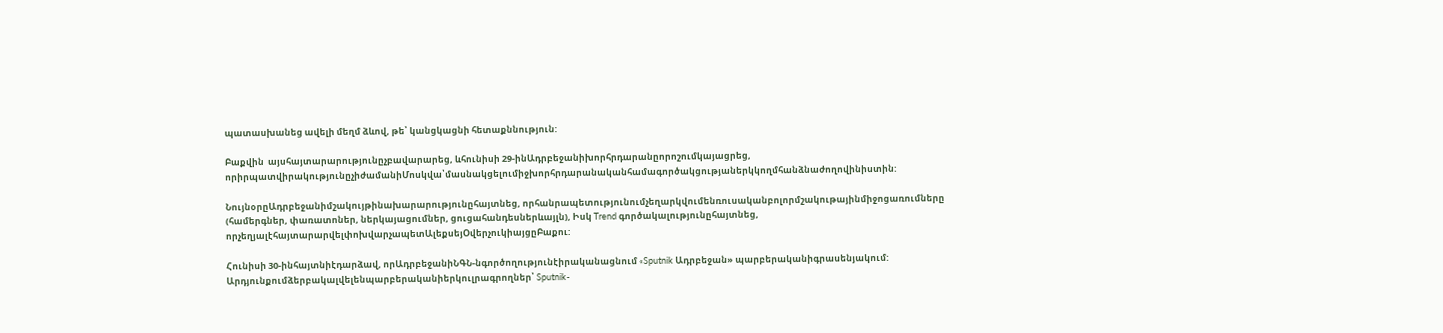պատասխանեց ավելի մեղմ ձևով, թե՝ կանցկացնի հետաքննություն:

Բաքվին  այսհայտարարությունըչբավարարեց, ևհունիսի 29-ինԱդրբեջանիխորհրդարանըորոշումկայացրեց, որիրպատվիրակությունըչիժամանիՄոսկվա՝մասնակցելումիջխորհրդարանականհամագործակցությաներկկողմհանձնաժողովինիստին:

ՆույնօրըԱդրբեջանիմշակույթինախարարությունըհայտնեց, որհանրապետությունումչեղարկվումենռուսականբոլորմշակութայինմիջոցառումները (համերգներ, փառատոներ, ներկայացումներ, ցուցահանդեսներևայլն), Իսկ Trend գործակալությունըհայտնեց, որչեղյալէհայտարարվելփոխվարչապետԱլեքսեյՕվերչուկիայցըԲաքու:

Հունիսի 30-ինհայտնիէդարձավ, որԱդրբեջանիՆԳՆ-նգործողությունէիրականացնում «Sputnik Ադրբեջան» պարբերականիգրասենյակում: Արդյունքումձերբակալվելենպարբերականիերկուլրագրողներ՝ Sputnik-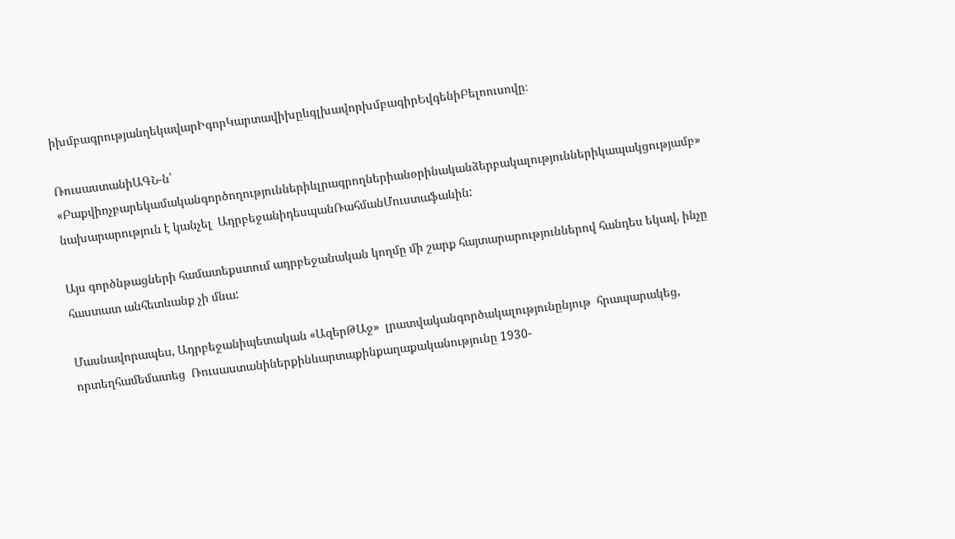իխմբագրությանղեկավարԻգորԿարտավիխըևգլխավորխմբագիրԵվգենիԲելոուսովը։

ՌուսաստանիԱԳՆ-ն՝ «Բաքվիոչբարեկամականգործողություններիևլրագրողներիանօրինականձերբակալություններիկապակցությամբ»  նախարարություն է կանչել  ԱդրբեջանիդեսպանՌահմանՄուստաֆաևին:

Այս գործնթացների համատեքստում ադրբեջանական կողմը մի շարք հայտարարություններով հանդես եկավ, ինչը հաստատ անհետևանք չի մնա:

Մասնավորապես, Ադրբեջանիպետական «ԱզերԹԱջ»  լրատվականգործակալությունընյութ  հրապարակեց, որտեղհամեմատեց  Ռուսաստանիներքինևարտաքինքաղաքականությունը 1930-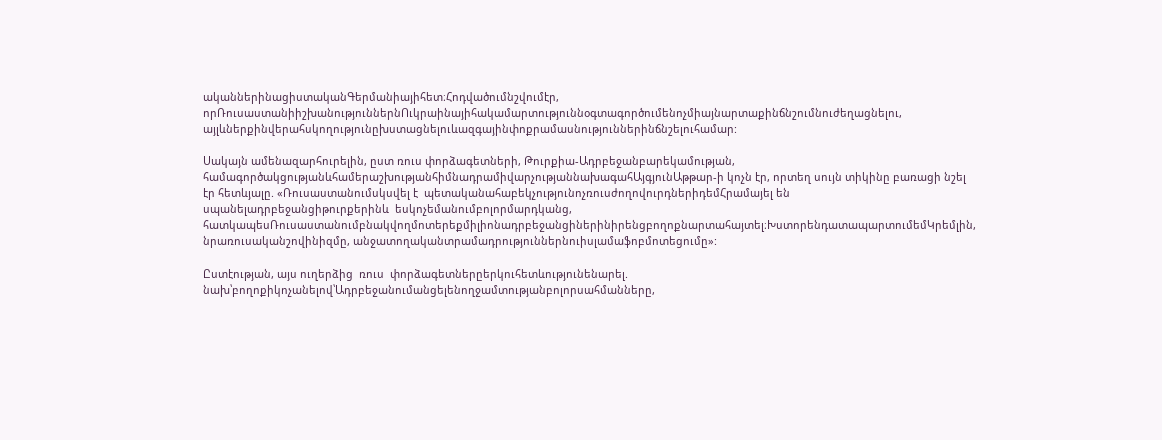ականներինացիստականԳերմանիայիհետ։Հոդվածումնշվումէր, որՌուսաստանիիշխանություններնՈւկրաինայիհակամարտություննօգտագործումենոչմիայնարտաքինճնշումնուժեղացնելու, այլևներքինվերահսկողությունըխստացնելուևազգայինփոքրամասնություններինճնշելուհամար:

Սակայն ամենազարհուրելին, ըստ ռուս փորձագետների, Թուրքիա-Ադրբեջանբարեկամության, համագործակցությանևհամերաշխությանհիմնադրամիվարչությաննախագահԱյգյունԱթթար-ի կոչն էր, որտեղ սույն տիկինը բառացի նշել էր հետևյալը. «Ռուսաստանումսկսվել է  պետականահաբեկչությունոչռուսժողովուրդներիդեմՀրամայել են  սպանելադրբեջանցիթուրքերինև  եսկոչեմանումբոլորմարդկանց, հատկապեսՌուսաստանումբնակվողմոտերեքմիլիոնադրբեջանցիներինիրենցբողոքնարտահայտել։ԽստորենդատապարտումեմԿրեմլին, նրառուսականշովինիզմը, անջատողականտրամադրություններնուիսլամաֆոբմոտեցումը»:

Ըստէության, այս ուղերձից  ռուս  փորձագետներըերկուհետևությունենարել. նախ՝բողոքիկոչանելով՝Ադրբեջանումանցելենողջամտությանբոլորսահմանները,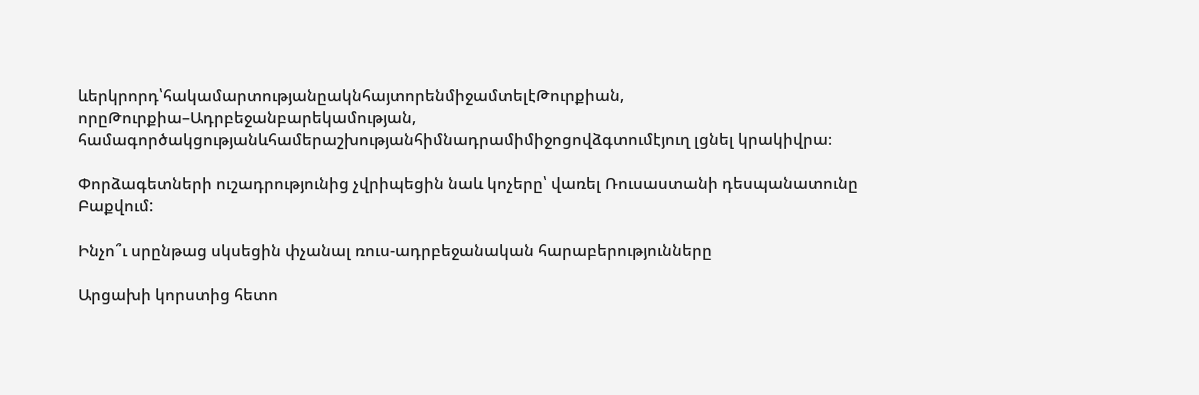ևերկրորդ՝հակամարտությանըակնհայտորենմիջամտելէԹուրքիան, որըԹուրքիա–Ադրբեջանբարեկամության, համագործակցությանևհամերաշխությանհիմնադրամիմիջոցովձգտումէյուղ լցնել կրակիվրա։

Փորձագետների ուշադրությունից չվրիպեցին նաև կոչերը՝ վառել Ռուսաստանի դեսպանատունը Բաքվում:

Ինչո՞ւ սրընթաց սկսեցին փչանալ ռուս-ադրբեջանական հարաբերությունները

Արցախի կորստից հետո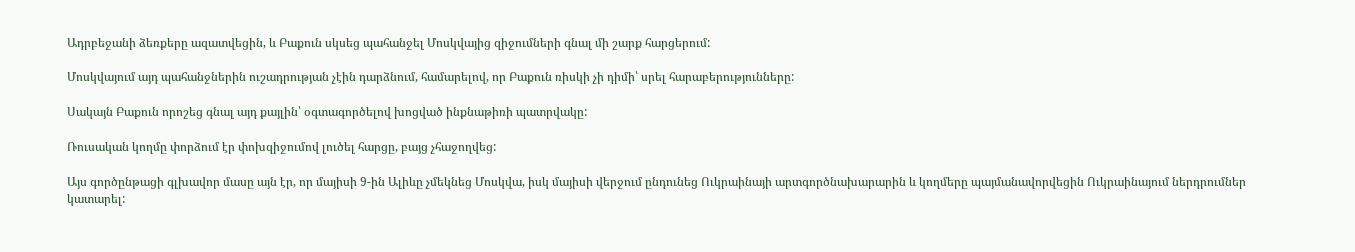Ադրբեջանի ձեռքերը ազատվեցին, և Բաքուն սկսեց պահանջել Մոսկվայից զիջումների գնալ մի շարք հարցերում:

Մոսկվայում այդ պահանջներին ուշադրության չէին դարձնում, համարելով, որ Բաքուն ռիսկի չի դիմի՝ սրել հարաբերությունները:

Սակայն Բաքուն որոշեց գնալ այդ քայլին՝ օգտագործելով խոցված ինքնաթիռի պատրվակը:

Ռուսական կողմը փորձում էր փոխզիջումով լուծել հարցը, բայց չհաջողվեց:

Այս գործընթացի գլխավոր մասը այն էր, որ մայիսի 9-ին Ալիևը չմեկնեց Մոսկվա, իսկ մայիսի վերջում ընդունեց Ուկրաինայի արտգործնախարարին և կողմերը պայմանավորվեցին Ուկրաինայում ներդրումներ կատարել: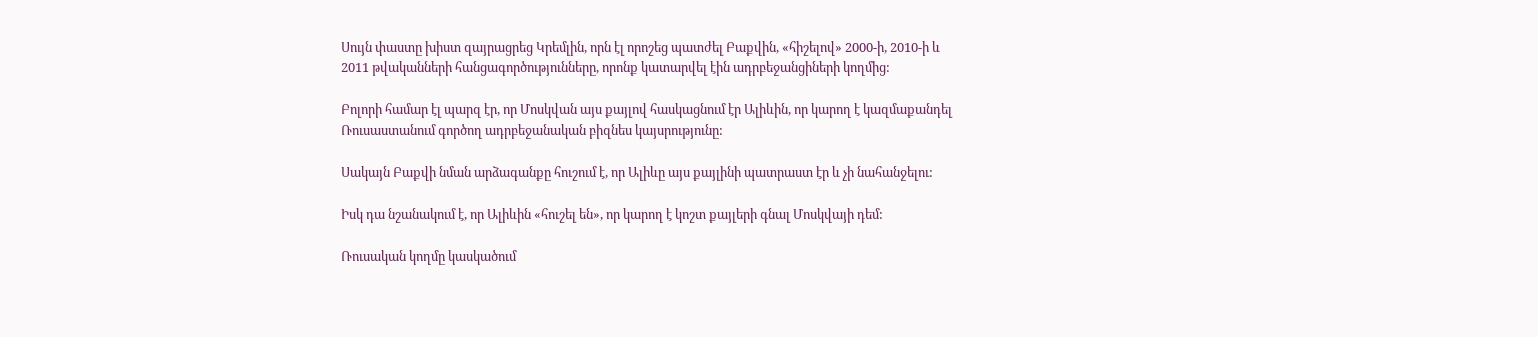Սույն փաստը խիստ զայրացրեց Կրեմլին, որն էլ որոշեց պատժել Բաքվին, «հիշելով» 2000-ի, 2010-ի և 2011 թվականների հանցագործությունները, որոնք կատարվել էին ադրբեջանցիների կողմից:

Բոլորի համար էլ պարզ էր, որ Մոսկվան այս քայլով հասկացնում էր Ալիևին, որ կարող է կազմաքանդել Ռուսաստանում գործող ադրբեջանական բիզնես կայսրությունը:

Սակայն Բաքվի նման արձագանքը հուշում է, որ Ալիևը այս քայլինի պատրաստ էր և չի նահանջելու:

Իսկ դա նշանակում է, որ Ալիևին «հուշել են», որ կարող է կոշտ քայլերի գնալ Մոսկվայի դեմ:

Ռուսական կողմը կասկածում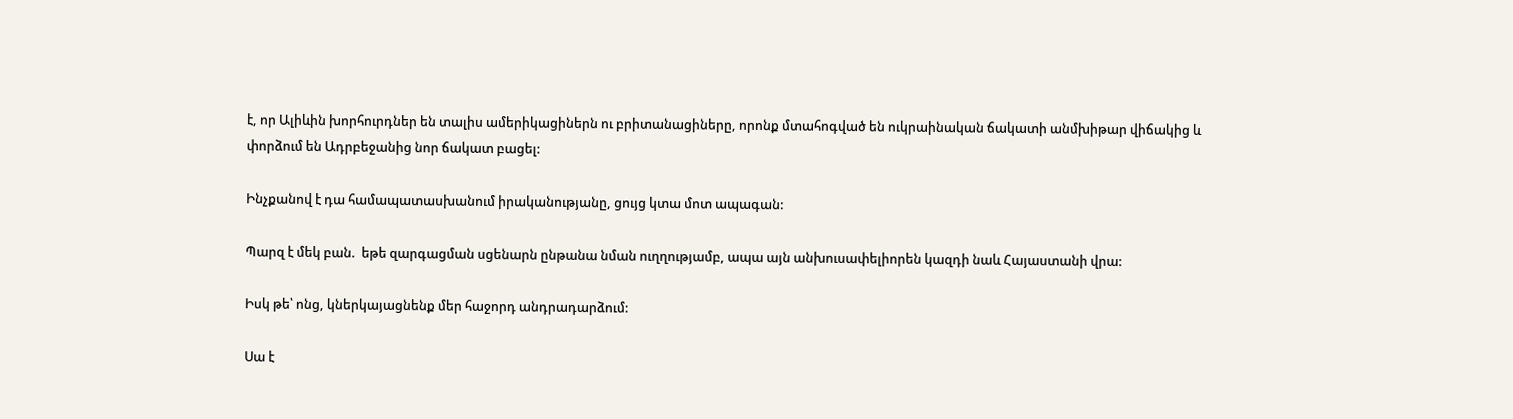է, որ Ալիևին խորհուրդներ են տալիս ամերիկացիներն ու բրիտանացիները, որոնք մտահոգված են ուկրաինական ճակատի անմխիթար վիճակից և փորձում են Ադրբեջանից նոր ճակատ բացել:

Ինչքանով է դա համապատասխանում իրականությանը, ցույց կտա մոտ ապագան:

Պարզ է մեկ բան.  եթե զարգացման սցենարն ընթանա նման ուղղությամբ, ապա այն անխուսափելիորեն կազդի նաև Հայաստանի վրա:

Իսկ թե՝ ոնց, կներկայացնենք մեր հաջորդ անդրադարձում:

Սա է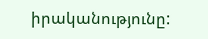իրականությունը: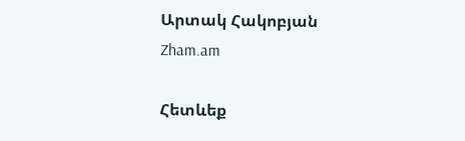Արտակ Հակոբյան
Zham.am

Հետևեք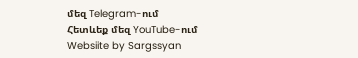մեզ Telegram-ում
Հետևեք մեզ YouTube-ում
Websiite by Sargssyan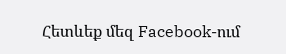Հետևեք մեզ Facebook-ում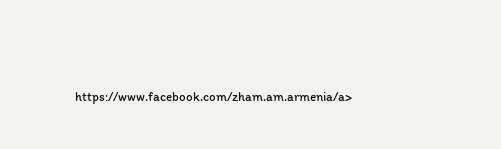https://www.facebook.com/zham.am.armenia/a>